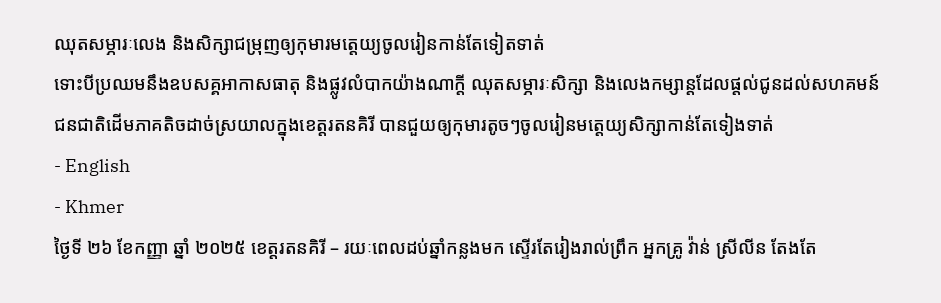ឈុតសម្ភារៈលេង និងសិក្សាជម្រុញឲ្យកុមារមត្តេយ្យចូលរៀនកាន់តែទៀតទាត់
ទោះបីប្រឈមនឹងឧបសគ្គអាកាសធាតុ និងផ្លូវលំបាកយ៉ាងណាក្តី ឈុតសម្ភារៈសិក្សា និងលេងកម្សាន្តដែលផ្តល់ជូនដល់សហគមន៍ជនជាតិដើមភាគតិចដាច់ស្រយាលក្នុងខេត្តរតនគិរី បានជួយឲ្យកុមារតូចៗចូលរៀនមត្តេយ្យសិក្សាកាន់តែទៀងទាត់
- English
- Khmer
ថ្ងៃទី ២៦ ខែកញ្ញា ឆ្នាំ ២០២៥ ខេត្តរតនគិរី – រយៈពេលដប់ឆ្នាំកន្លងមក ស្ទើរតែរៀងរាល់ព្រឹក អ្នកគ្រូ វ៉ាន់ ស្រីលីន តែងតែ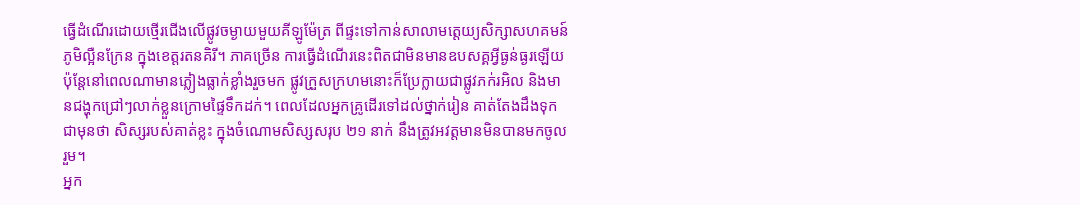ធ្វើដំណើរដោយថ្មើរជើងលើផ្លូវចម្ងាយមួយគីឡូម៉ែត្រ ពីផ្ទះទៅកាន់សាលាមត្តេយ្យសិក្សាសហគមន៍ភូមិល្អឺនក្រែន ក្នុងខេត្តរតនគិរី។ ភាគច្រើន ការធ្វើដំណើរនេះពិតជាមិនមានឧបសគ្គអ្វីធ្ងន់ធ្ងរឡើយ ប៉ុន្តែនៅពេលណាមានភ្លៀងធ្លាក់ខ្លាំងរួចមក ផ្លូវក្រួសក្រហមនោះក៏ប្រែក្លាយជាផ្លូវភក់រអិល និងមានជង្ហុកជ្រៅៗលាក់ខ្លួនក្រោមផ្ទៃទឹកដក់។ ពេលដែលអ្នកគ្រូដើរទៅដល់ថ្នាក់រៀន គាត់តែងដឹងទុកជាមុនថា សិស្សរបស់គាត់ខ្លះ ក្នុងចំណោមសិស្សសរុប ២១ នាក់ នឹងត្រូវអវត្តមានមិនបានមកចូលរួម។
អ្នក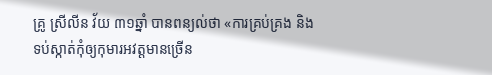គ្រូ ស្រីលីន វ័យ ៣១ឆ្នាំ បានពន្យល់ថា «ការគ្រប់គ្រង និងទប់ស្កាត់កុំឲ្យកុមារអវត្តមានច្រេីន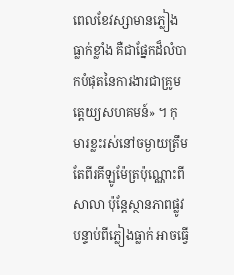ពេលខែវស្សាមានភ្លៀងធ្លាក់ខ្លាំង គឺជាផ្នែកដ៏លំបាកបំផុតនៃការងារជាគ្រូមត្តេយ្យសហគមន៍» ។ កុមារខ្លះរស់នៅចម្ងាយត្រឹមតែពីរគីឡូម៉ែត្រប៉ុណ្ណោះពីសាលា ប៉ុន្តែស្ថានភាពផ្លូវបន្ទាប់ពីភ្លៀងធ្លាក់ អាចធ្វើ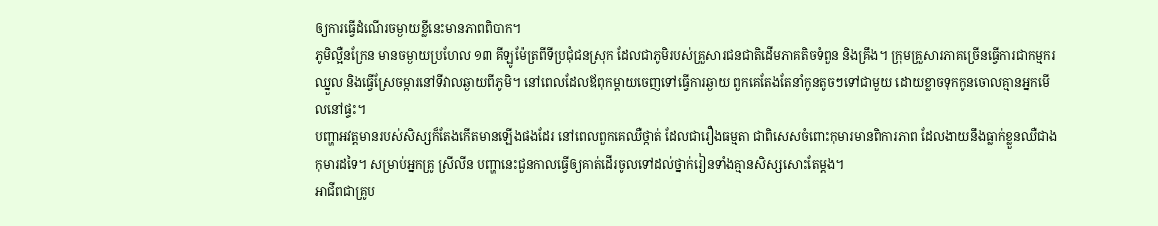ឲ្យការធ្វើដំណើរចម្ងាយខ្លីនេះមានភាពពិបាក។
ភូមិល្អឺនក្រែន មានចម្ងាយប្រហែល ១៣ គីឡូម៉ែត្រពីទីប្រជុំជនស្រុក ដែលជាភូមិរបស់គ្រួសារជនជាតិដើមភាគតិចទំពួន និងគ្រឹង។ ក្រុមគ្រួសារភាគច្រើនធ្វើការជាកម្មករឈ្នួល និងធ្វើស្រែចម្ការនៅទីវាលឆ្ងាយពីភូមិ។ នៅពេលដែលឪពុកម្តាយចេញទៅធ្វើការឆ្ងាយ ពួកគេតែងតែនាំកូនតូចៗទៅជាមួយ ដោយខ្លាចទុកកូនចោលគ្មានអ្នកមើលនៅផ្ទះ។
បញ្ហាអវត្តមានរបស់សិស្សក៏តែងកើតមានឡើងផងដែរ នៅពេលពួកគេឈឺថ្កាត់ ដែលជារឿងធម្មតា ជាពិសេសចំពោះកុមារមានពិការភាព ដែលងាយនឹងធ្លាក់ខ្លួនឈឺជាងកុមារដទៃ។ សម្រាប់អ្នកគ្រូ ស្រីលីន បញ្ហានេះជួនកាលធ្វើឲ្យគាត់ដើរចូលទៅដល់ថ្នាក់រៀនទាំងគ្មានសិស្សសោះតែម្ដង។
អាជីពជាគ្រូប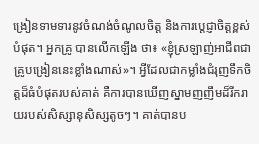ង្រៀនទាមទារនូវចំណង់ចំណូលចិត្ត និងការប្តេជ្ញាចិត្តខ្ពស់បំផុត។ អ្នកគ្រូ បានលើកឡើង ថា៖ «ខ្ញុំស្រឡាញ់អាជីពជាគ្រូបង្រៀននេះខ្លាំងណាស់»។ អ្វីដែលជាកម្លាំងជំរុញទឹកចិត្តដ៏ធំបំផុតរបស់គាត់ គឺការបានឃើញស្នាមញញឹមដ៏រីករាយរបស់សិស្សានុសិស្សតូចៗ។ គាត់បានប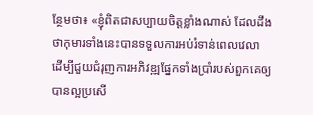ន្ថែមថា៖ «ខ្ញុំពិតជាសប្បាយចិត្តខ្លាំងណាស់ ដែលដឹងថាកុមារទាំងនេះបានទទួលការអប់រំទាន់ពេលវេលា ដើម្បីជួយជំរុញការអភិវឌ្ឍផ្នែកទាំងប្រាំរបស់ពួកគេឲ្យបានល្អប្រសើ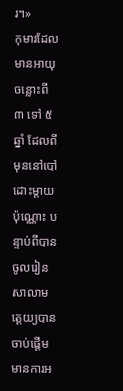រ។»
កុមារដែលមានអាយុចន្លោះពី ៣ ទៅ ៥ ឆ្នាំ ដែលពីមុននៅបៅដោះម្តាយប៉ុណ្ណោះ បន្ទាប់ពីបានចូលរៀនសាលាមត្តេយ្យបានចាប់ផ្តើមមានការអ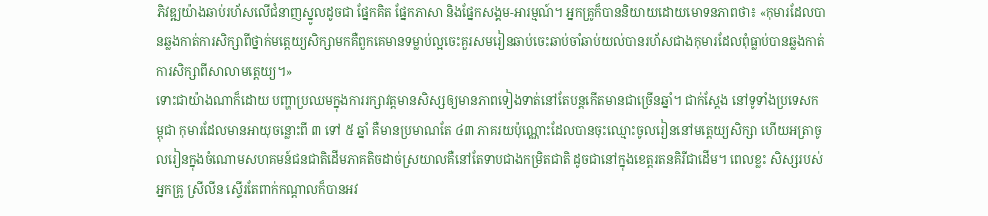ភិវឌ្ឍយ៉ាងឆាប់រហ័សលើជំនាញស្នូលដូចជា ផ្នែកគិត ផ្នែកភាសា និងផ្នែកសង្គម-អារម្មណ៍។ អ្នកគ្រូក៏បាននិយាយដោយមោទនភាពថា៖ «កុមារដែលបានឆ្លងកាត់ការសិក្សាពីថ្នាក់មត្តេយ្យសិក្សាមកគឺពួកគេមានទម្លាប់ល្អចេះគួរសមរៀនឆាប់ចេះឆាប់ចាំឆាប់យល់បានរហ័សជាងកុមារដែលពុំធ្លាប់បានឆ្លងកាត់ការសិក្សាពីសាលាមត្តេយ្យ។»
ទោះជាយ៉ាងណាក៏ដោយ បញ្ហាប្រឈមក្នុងការរក្សាវត្តមានសិស្សឲ្យមានភាពទៀងទាត់នៅតែបន្តកើតមានជាច្រើនឆ្នាំ។ ជាក់ស្តែង នៅទូទាំងប្រទេសកម្ពុជា កុមារដែលមានអាយុចន្លោះពី ៣ ទៅ ៥ ឆ្នាំ គឺមានប្រមាណតែ ៤៣ ភាគរយប៉ុណ្ណោះដែលបានចុះឈ្មោះចូលរៀននៅមត្តេយ្យសិក្សា ហើយអត្រាចូលរៀនក្នុងចំណោមសហគមន៍ជនជាតិដើមភាគតិចដាច់ស្រយាលគឺនៅតែទាបជាងកម្រិតជាតិ ដូចជានៅក្នុងខេត្តរតនគិរីជាដើម។ ពេលខ្លះ សិស្សរបស់ អ្នកគ្រូ ស្រីលីន ស្ទើរតែពាក់កណ្តាលក៏បានអវ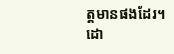ត្តមានផងដែរ។
ដោ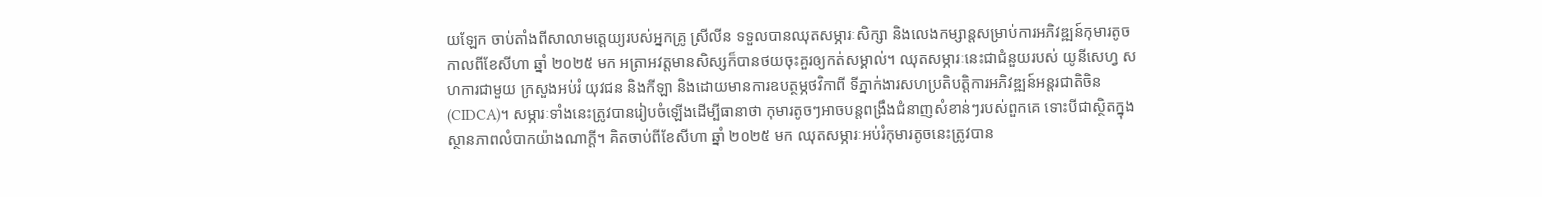យឡែក ចាប់តាំងពីសាលាមត្តេយ្យរបស់អ្នកគ្រូ ស្រីលីន ទទួលបានឈុតសម្ភារៈសិក្សា និងលេងកម្សាន្តសម្រាប់ការអភិវឌ្ឍន៍កុមារតូច កាលពីខែសីហា ឆ្នាំ ២០២៥ មក អត្រាអវត្តមានសិស្សក៏បានថយចុះគួរឲ្យកត់សម្គាល់។ ឈុតសម្ភារៈនេះជាជំនួយរបស់ យូនីសេហ្វ សហការជាមួយ ក្រសួងអប់រំ យុវជន និងកីឡា និងដោយមានការឧបត្ថម្ភថវិកាពី ទីភ្នាក់ងារសហប្រតិបត្តិការអភិវឌ្ឍន៍អន្តរជាតិចិន (CIDCA)។ សម្ភារៈទាំងនេះត្រូវបានរៀបចំឡើងដើម្បីធានាថា កុមារតូចៗអាចបន្តពង្រឹងជំនាញសំខាន់ៗរបស់ពួកគេ ទោះបីជាស្ថិតក្នុងស្ថានភាពលំបាកយ៉ាងណាក្តី។ គិតចាប់ពីខែសីហា ឆ្នាំ ២០២៥ មក ឈុតសម្ភារៈអប់រំកុមារតូចនេះត្រូវបាន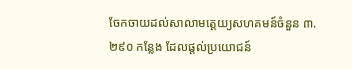ចែកចាយដល់សាលាមត្តេយ្យសហគមន៍ចំនួន ៣.២៩០ កន្លែង ដែលផ្តល់ប្រយោជន៍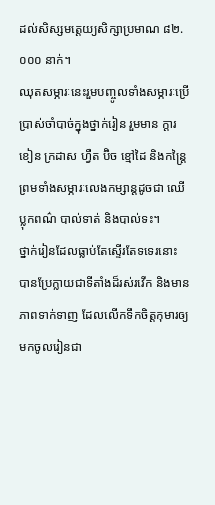ដល់សិស្សមត្តេយ្យសិក្សាប្រមាណ ៨២.០០០ នាក់។
ឈុតសម្ភារៈនេះរួមបញ្ចូលទាំងសម្ភារៈប្រើប្រាស់ចាំបាច់ក្នុងថ្នាក់រៀន រួមមាន ក្ដារខៀន ក្រដាស ហ្វឺត ប៊ិច ខ្មៅដៃ និងកន្ត្រៃ ព្រមទាំងសម្ភារៈលេងកម្សាន្តដូចជា ឈើប្លុកពណ៌ បាល់ទាត់ និងបាល់ទះ។
ថ្នាក់រៀនដែលធ្លាប់តែស្ទើរតែទទេរនោះ បានប្រែក្លាយជាទីតាំងដ៏រស់រវើក និងមានភាពទាក់ទាញ ដែលលើកទឹកចិត្តកុមារឲ្យមកចូលរៀនជា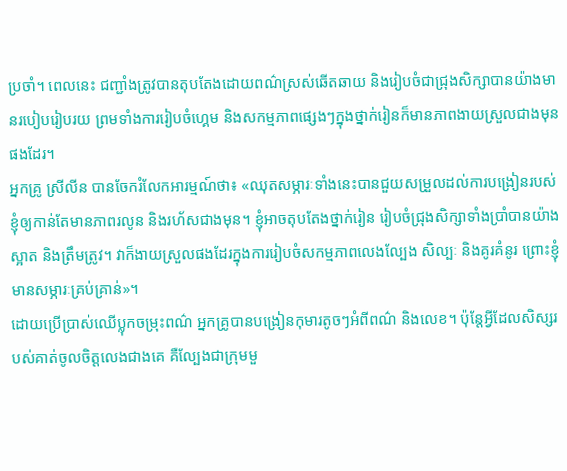ប្រចាំ។ ពេលនេះ ជញ្ជាំងត្រូវបានតុបតែងដោយពណ៌ស្រស់ឆើតឆាយ និងរៀបចំជាជ្រុងសិក្សាបានយ៉ាងមានរបៀបរៀបរយ ព្រមទាំងការរៀបចំហ្គេម និងសកម្មភាពផ្សេងៗក្នុងថ្នាក់រៀនក៏មានភាពងាយស្រួលជាងមុនផងដែរ។
អ្នកគ្រូ ស្រីលីន បានចែករំលែកអារម្មណ៍ថា៖ «ឈុតសម្ភារៈទាំងនេះបានជួយសម្រួលដល់ការបង្រៀនរបស់ខ្ញុំឲ្យកាន់តែមានភាពរលូន និងរហ័សជាងមុន។ ខ្ញុំអាចតុបតែងថ្នាក់រៀន រៀបចំជ្រុងសិក្សាទាំងប្រាំបានយ៉ាងស្អាត និងត្រឹមត្រូវ។ វាក៏ងាយស្រួលផងដែរក្នុងការរៀបចំសកម្មភាពលេងល្បែង សិល្បៈ និងគូរគំនូរ ព្រោះខ្ញុំមានសម្ភារៈគ្រប់គ្រាន់»។
ដោយប្រើប្រាស់ឈើប្លុកចម្រុះពណ៌ អ្នកគ្រូបានបង្រៀនកុមារតូចៗអំពីពណ៌ និងលេខ។ ប៉ុន្តែអ្វីដែលសិស្សរបស់គាត់ចូលចិត្តលេងជាងគេ គឺល្បែងជាក្រុមមួ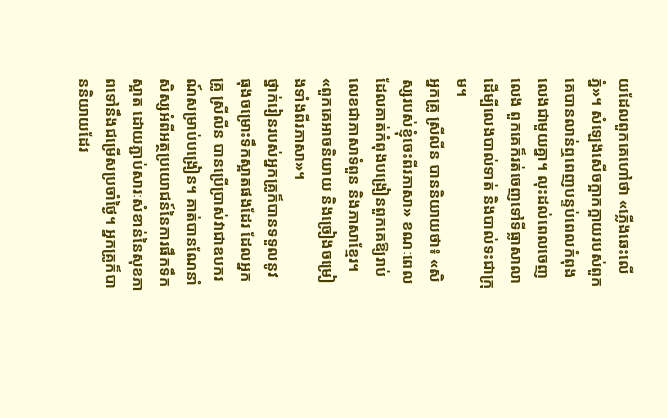យដែលពួកគេហៅថា «ភ្លើងឆេះលើភ្នំ»។ សំឡេងសើចក្អាកក្អាយរបស់ពួកគេបានលាន់ឮពេញបន្ទប់ពេលកំពុងលេងជាមួយគ្នា។ លុះដល់ពេលចេញលេង ពួកគេក៏រត់ចេញទៅទីធ្លាសាលា ដើម្បីលេងបាល់ទាត់ និងបាល់ទះជាក្រុម។
អ្នកគ្រូ ស្រីលីន បាននិយាយថា៖ «សិស្សរបស់ខ្ញុំចេះពីរភាសា» ខណៈពេលដែលគាត់កំពុងបង្រៀនពួកគេឱ្យរាប់លេខជាភាសាទំពួន និងភាសាខ្មែរ។ «ពួកគេអាចនិយាយ និងច្រៀងចម្រៀងទាំងពីរភាសា»។
ថ្នាក់រៀនរបស់អ្នកគ្រូក៏បានទទួលនូវ ធុងចម្រោះទឹកស្អាតផងដែរ ដែលអ្នកគ្រូ ស្រីលីន បានប្រើប្រាស់វាជាឧបករណ៍សម្រាប់បង្រៀន។ គាត់បានណែនាំសិស្សអំពីអត្ថប្រយោជន៍នៃការផឹកទឹកស្អាត ដោយភ្ជាប់សារៈសំខាន់នៃសុខភាពទៅនឹងជម្រើសប្រចាំថ្ងៃ។ អ្នកគ្រូក៏បាននិយាយដែរ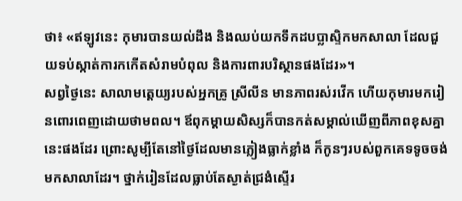ថា៖ «ឥឡូវនេះ កុមារបានយល់ដឹង និងឈប់យកទឹកដបប្លាស្ទិកមកសាលា ដែលជួយទប់ស្កាត់ការកកើតសំរាមបំពុល និងការពារបរិស្ថានផងដែរ»។
សព្វថ្ងៃនេះ សាលាមត្តេយ្យរបស់អ្នកគ្រូ ស្រីលីន មានភាពរស់រវើក ហើយកុមារមករៀនពោរពេញដោយថាមពល។ ឪពុកម្តាយសិស្សក៏បានកត់សម្គាល់ឃើញពីភាពខុសគ្នានេះផងដែរ ព្រោះសូម្បីតែនៅថ្ងៃដែលមានភ្លៀងធ្លាក់ខ្លាំង ក៏កូនៗរបស់ពួកគេទទូចចង់មកសាលាដែរ។ ថ្នាក់រៀនដែលធ្លាប់តែស្ងាត់ជ្រងំស្ទើរ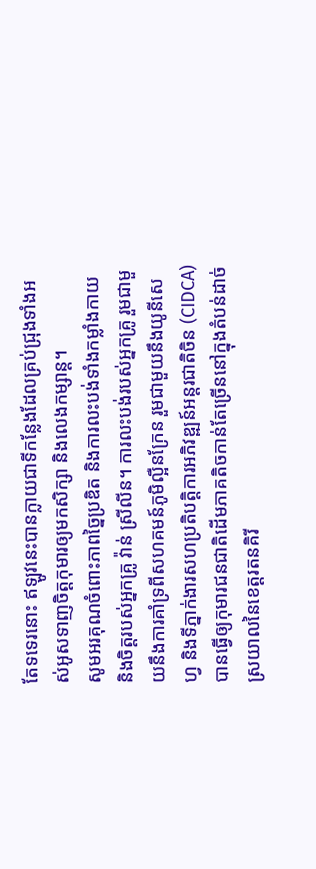តែទទេរនោះ ឥឡូវនេះបានក្លាយជាទីកន្លែងដែលគ្រប់ជ្រុងទាំងអស់អូសទាញចិត្តកុមារឲ្យមកសិក្សា និងលេងកម្សាន្ត។
សូមអរគុណចំពោះភាពច្នៃប្រឌិត និងការលះបង់ទាំងកម្លាំងកាយ និងចិត្តរបស់អ្នកគ្រូ វ៉ាន់ ស្រីលីន។ ការលះបង់របស់អ្នកគ្រូ រួមជាមួយនឹងការគាំទ្រពីសហគមន៍ភូមិល្អឺនក្រែន រួមជាមួយនឹងយូនីសេហ្វ និងទីភ្នាក់ងារសហប្រតិបត្តិការអភិវឌ្ឍន៍អន្តរជាតិចិន (CIDCA) បានធ្វើឲ្យកុមារជនជាតិដើមភាគតិចកាន់តែច្រើននៅក្នុងតំបន់ដាច់ស្រយាលនៃខេត្តរតនគិរី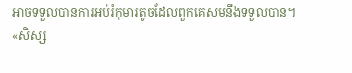អាចទទួលបានការអប់រំកុមារតូចដែលពួកគេសមនឹងទទួលបាន។
«សិស្ស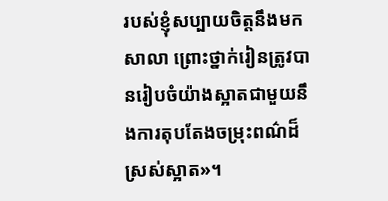របស់ខ្ញុំសប្បាយចិត្តនឹងមកសាលា ព្រោះថ្នាក់រៀនត្រូវបានរៀបចំយ៉ាងស្អាតជាមួយនឹងការតុបតែងចម្រុះពណ៌ដ៏ស្រស់ស្អាត»។